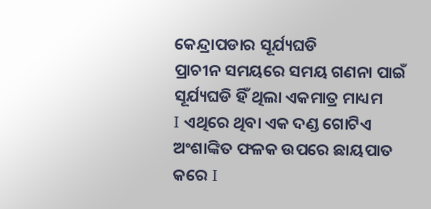କେନ୍ଦ୍ରାପଡାର ସୂର୍ଯ୍ୟଘଡି
ପ୍ରାଚୀନ ସମୟରେ ସମୟ ଗଣନା ପାଇଁ ସୂର୍ଯ୍ୟଘଡି ହିଁ ଥିଲା ଏକମାତ୍ର ମାଧ୍ୟମ
I ଏଥିରେ ଥିବା ଏକ ଦଣ୍ଡ ଗୋଟିଏ ଅଂଶାଙ୍କିତ ଫଳକ ଉପରେ ଛାୟପାତ କରେ I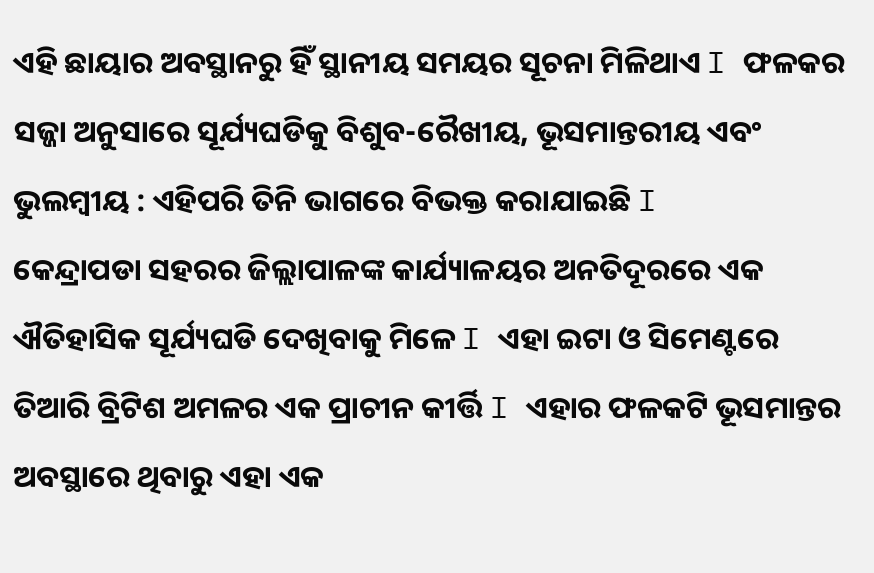ଏହି ଛାୟାର ଅବସ୍ଥାନରୁ ହିଁ ସ୍ଥାନୀୟ ସମୟର ସୂଚନା ମିଳିଥାଏ I ଫଳକର ସଜ୍ଜା ଅନୁସାରେ ସୂର୍ଯ୍ୟଘଡିକୁ ବିଶୁବ-ରୈଖୀୟ, ଭୂସମାନ୍ତରୀୟ ଏବଂ ଭୁଲମ୍ବୀୟ : ଏହିପରି ତିନି ଭାଗରେ ବିଭକ୍ତ କରାଯାଇଛି I
କେନ୍ଦ୍ରାପଡା ସହରର ଜିଲ୍ଲାପାଳଙ୍କ କାର୍ଯ୍ୟାଳୟର ଅନତିଦୂରରେ ଏକ ଐତିହାସିକ ସୂର୍ଯ୍ୟଘଡି ଦେଖିବାକୁ ମିଳେ I ଏହା ଇଟା ଓ ସିମେଣ୍ଟରେ ତିଆରି ବ୍ରିଟିଶ ଅମଳର ଏକ ପ୍ରାଚୀନ କୀର୍ତ୍ତି I ଏହାର ଫଳକଟି ଭୂସମାନ୍ତର ଅବସ୍ଥାରେ ଥିବାରୁ ଏହା ଏକ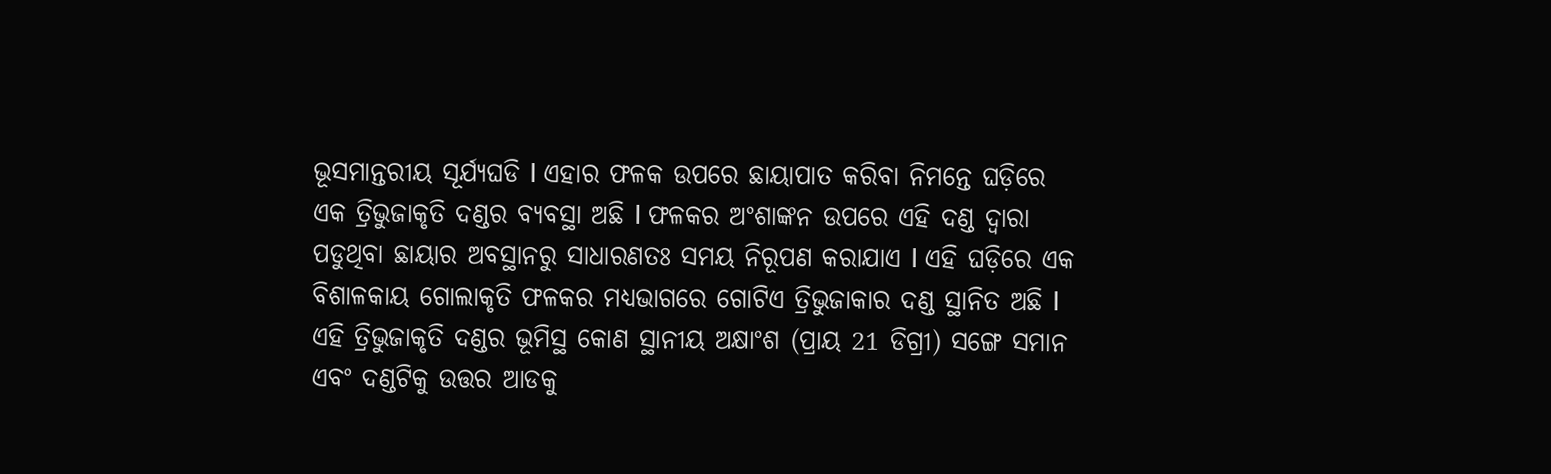ଭୂସମାନ୍ତରୀୟ ସୂର୍ଯ୍ୟଘଡି I ଏହାର ଫଳକ ଉପରେ ଛାୟାପାତ କରିବା ନିମନ୍ତେ ଘଡ଼ିରେ ଏକ ତ୍ରିଭୁଜାକୃତି ଦଣ୍ଡର ବ୍ୟବସ୍ଥା ଅଛି I ଫଳକର ଅଂଶାଙ୍କନ ଉପରେ ଏହି ଦଣ୍ଡ ଦ୍ୱାରା ପଡୁଥିବା ଛାୟାର ଅବସ୍ଥାନରୁ ସାଧାରଣତଃ ସମୟ ନିରୂପଣ କରାଯାଏ I ଏହି ଘଡ଼ିରେ ଏକ ବିଶାଳକାୟ ଗୋଲାକୃତି ଫଳକର ମଧ୍ୟଭାଗରେ ଗୋଟିଏ ତ୍ରିଭୁଜାକାର ଦଣ୍ଡ ସ୍ଥାନିତ ଅଛି I ଏହି ତ୍ରିଭୁଜାକୃତି ଦଣ୍ଡର ଭୂମିସ୍ଥ କୋଣ ସ୍ଥାନୀୟ ଅକ୍ଷାଂଶ (ପ୍ରାୟ 21 ଡିଗ୍ରୀ) ସଙ୍ଗେ ସମାନ ଏବଂ ଦଣ୍ଡଟିକୁ ଉତ୍ତର ଆଡକୁ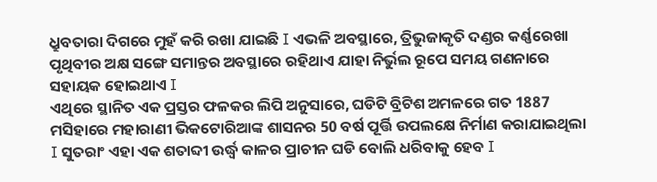ଧ୍ରୁବତାରା ଦିଗରେ ମୁହଁ କରି ରଖା ଯାଇଛି I ଏଭଳି ଅବସ୍ଥାରେ, ତ୍ରିଭୁଜାକୃତି ଦଣ୍ଡର କର୍ଣ୍ଣରେଖା ପୃଥିବୀର ଅକ୍ଷ ସଙ୍ଗେ ସମାନ୍ତର ଅବସ୍ଥାରେ ରହିଥାଏ ଯାହା ନିର୍ଭୁଲ ରୂପେ ସମୟ ଗଣନାରେ ସହାୟକ ହୋଇଥାଏ I
ଏଥିରେ ସ୍ଥାନିତ ଏକ ପ୍ରସ୍ତର ଫଳକର ଲିପି ଅନୁସାରେ, ଘଡିଟି ବ୍ରିଟିଶ ଅମଳରେ ଗତ 1887 ମସିହାରେ ମହାରାଣୀ ଭିକଟୋରିଆଙ୍କ ଶାସନର 50 ବର୍ଷ ପୂର୍ତ୍ତି ଉପଲକ୍ଷେ ନିର୍ମାଣ କରାଯାଇଥିଲା I ସୁତରାଂ ଏହା ଏକ ଶତାବ୍ଦୀ ଉର୍ଦ୍ଧ୍ଵ କାଳର ପ୍ରାଚୀନ ଘଡି ବୋଲି ଧରିବାକୁ ହେବ I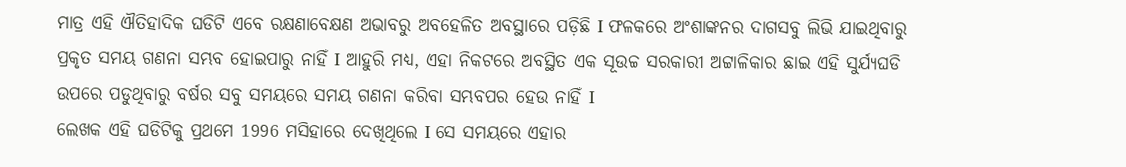ମାତ୍ର ଏହି ଐତିହାଦିକ ଘଡିଟି ଏବେ ରକ୍ଷଣାବେକ୍ଷଣ ଅଭାବରୁ ଅବହେଳିତ ଅବସ୍ଥାରେ ପଡ଼ିଛି I ଫଳକରେ ଅଂଶାଙ୍କନର ଦାଗସବୁ ଲିଭି ଯାଇଥିବାରୁ ପ୍ରକୃତ ସମୟ ଗଣନା ସମ୍ଭବ ହୋଇପାରୁ ନାହିଁ I ଆହୁରି ମଧ୍ୟ, ଏହା ନିକଟରେ ଅବସ୍ଥିତ ଏକ ସୂଉଚ୍ଚ ସରକାରୀ ଅଟ୍ଟାଳିକାର ଛାଇ ଏହି ସୁର୍ଯ୍ୟଘଡି ଉପରେ ପଡୁଥିବାରୁ ବର୍ଷର ସବୁ ସମୟରେ ସମୟ ଗଣନା କରିବା ସମ୍ଭବପର ହେଉ ନାହିଁ I
ଲେଖକ ଏହି ଘଡିଟିକୁ ପ୍ରଥମେ 1996 ମସିହାରେ ଦେଖିଥିଲେ I ସେ ସମୟରେ ଏହାର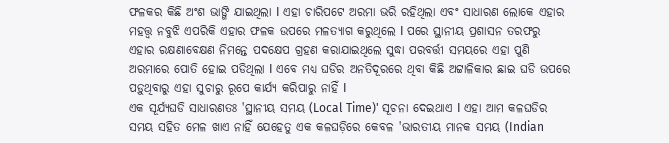ଫଳକର କିଛି ଅଂଶ ଭାଙ୍ଗି ଯାଇଥିଲା I ଏହା ଚାରିପଟେ ଅରମା ଭରି ରହିଥିଲା ଏବଂ ସାଧାରଣ ଲୋକେ ଏହାର ମହତ୍ତ୍ୱ ନବୁଝି ଏପରିକି ଏହାର ଫଳକ ଉପରେ ମଳତ୍ୟାଗ କରୁଥିଲେ I ପରେ ସ୍ଥାନୀୟ ପ୍ରଶାସନ ତରଫରୁ ଏହାର ରକ୍ଷଣାବେକ୍ଷଣ ନିମନ୍ତେ ପଦକ୍ଷେପ ଗ୍ରହଣ କରାଯାଇଥିଲେ ସୁଦ୍ଧା ପରବର୍ତ୍ତୀ ସମୟରେ ଏହା ପୁଣି ଅରମାରେ ପୋତି ହୋଇ ପଡିଥିଲା I ଏବେ ମଧ୍ୟ ଘଡିର ଅନତିଦୂରରେ ଥିବା କିଛି ଅଟ୍ଟାଳିକାର ଛାଇ ଘଡି ଉପରେ ପଡ଼ୁଥିବାରୁ ଏହା ସୁଚାରୁ ରୂପେ କାର୍ଯ୍ୟ କରିପାରୁ ନାହିଁ I
ଏକ ସୂର୍ଯ୍ୟଘଡି ସାଧାରଣତଃ 'ସ୍ଥାନୀୟ ସମୟ (Local Time)' ସୂଚନା ଦେଇଥାଏ I ଏହା ଆମ କଳଘଡିର ସମୟ ସହିତ ମେଳ ଖାଏ ନାହିଁ ଯେହେତୁ ଏକ କଳଘଡ଼ିରେ କେବଳ 'ଭାରତୀୟ ମାନକ ସମୟ (Indian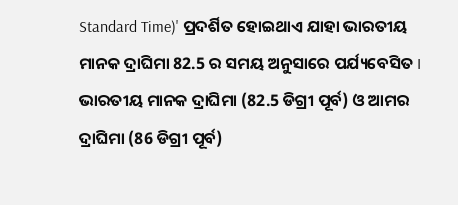Standard Time)' ପ୍ରଦର୍ଶିତ ହୋଇଥାଏ ଯାହା ଭାରତୀୟ ମାନକ ଦ୍ରାଘିମା 82.5 ର ସମୟ ଅନୁସାରେ ପର୍ଯ୍ୟବେସିତ I ଭାରତୀୟ ମାନକ ଦ୍ରାଘିମା (82.5 ଡିଗ୍ରୀ ପୂର୍ବ) ଓ ଆମର ଦ୍ରାଘିମା (86 ଡିଗ୍ରୀ ପୂର୍ବ)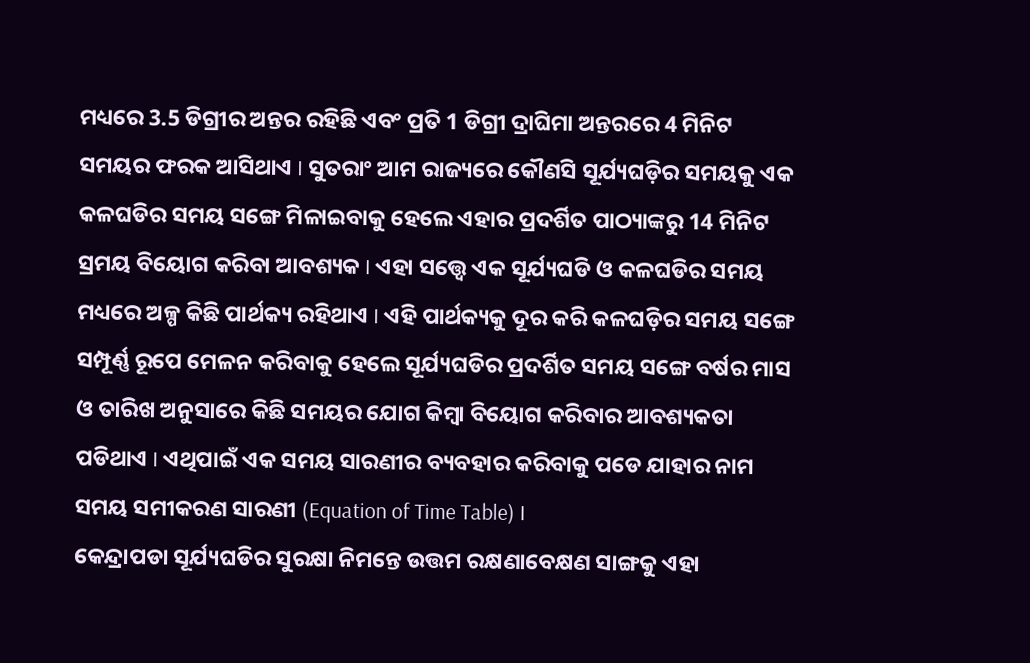ମଧ୍ୟରେ 3.5 ଡିଗ୍ରୀର ଅନ୍ତର ରହିଛି ଏବଂ ପ୍ରତି 1 ଡିଗ୍ରୀ ଦ୍ରାଘିମା ଅନ୍ତରରେ 4 ମିନିଟ ସମୟର ଫରକ ଆସିଥାଏ I ସୁତରାଂ ଆମ ରାଜ୍ୟରେ କୌଣସି ସୂର୍ଯ୍ୟଘଡ଼ିର ସମୟକୁ ଏକ କଳଘଡିର ସମୟ ସଙ୍ଗେ ମିଳାଇବାକୁ ହେଲେ ଏହାର ପ୍ରଦର୍ଶିତ ପାଠ୍ୟାଙ୍କରୁ 14 ମିନିଟ ସ୍ରମୟ ବିୟୋଗ କରିବା ଆବଶ୍ୟକ I ଏହା ସତ୍ତ୍ୱେ ଏକ ସୂର୍ଯ୍ୟଘଡି ଓ କଳଘଡିର ସମୟ ମଧ୍ୟରେ ଅଳ୍ପ କିଛି ପାର୍ଥକ୍ୟ ରହିଥାଏ I ଏହି ପାର୍ଥକ୍ୟକୁ ଦୂର କରି କଳଘଡ଼ିର ସମୟ ସଙ୍ଗେ ସମ୍ପୂର୍ଣ୍ଣ ରୂପେ ମେଳନ କରିବାକୁ ହେଲେ ସୂର୍ଯ୍ୟଘଡିର ପ୍ରଦର୍ଶିତ ସମୟ ସଙ୍ଗେ ବର୍ଷର ମାସ ଓ ତାରିଖ ଅନୁସାରେ କିଛି ସମୟର ଯୋଗ କିମ୍ବା ବିୟୋଗ କରିବାର ଆବଶ୍ୟକତା ପଡିଥାଏ I ଏଥିପାଇଁ ଏକ ସମୟ ସାରଣୀର ବ୍ୟବହାର କରିବାକୁ ପଡେ ଯାହାର ନାମ ସମୟ ସମୀକରଣ ସାରଣୀ (Equation of Time Table) I
କେନ୍ଦ୍ରାପଡା ସୂର୍ଯ୍ୟଘଡିର ସୁରକ୍ଷା ନିମନ୍ତେ ଉତ୍ତମ ରକ୍ଷଣାବେକ୍ଷଣ ସାଙ୍ଗକୁ ଏହା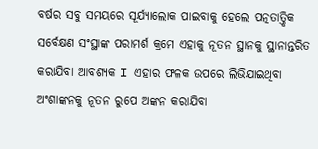ବର୍ଷର ସବୁ ସମୟରେ ସୂର୍ଯ୍ୟାଲୋକ ପାଇବାକୁ ହେଲେ ପତ୍ନତାତ୍ତ୍ୱିକ ସର୍ବେକ୍ଷଣ ସଂସ୍ଥାଙ୍କ ପରାମର୍ଶ କ୍ରମେ ଏହାକୁ ନୂତନ ସ୍ଥାନକୁ ସ୍ଥାନାନ୍ତରିତ କରାଯିବା ଆବଶ୍ୟକ I ଏହାର ଫଳକ ଉପରେ ଲିଭିଯାଇଥିବା ଅଂଶାଙ୍କନକୁ ନୂତନ ରୁପେ ଅଙ୍କନ କରାଯିବା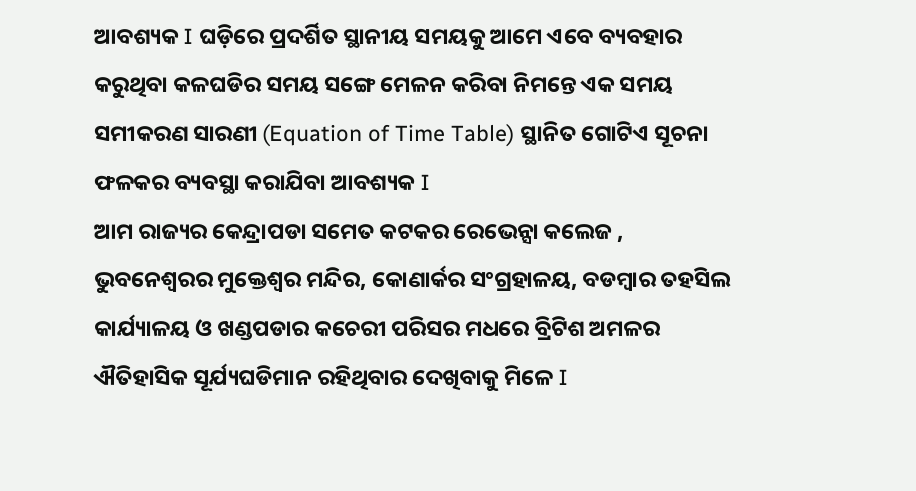ଆବଶ୍ୟକ I ଘଡ଼ିରେ ପ୍ରଦର୍ଶିତ ସ୍ଥାନୀୟ ସମୟକୁ ଆମେ ଏବେ ବ୍ୟବହାର କରୁଥିବା କଳଘଡିର ସମୟ ସଙ୍ଗେ ମେଳନ କରିବା ନିମନ୍ତେ ଏକ ସମୟ ସମୀକରଣ ସାରଣୀ (Equation of Time Table) ସ୍ଥାନିତ ଗୋଟିଏ ସୂଚନା ଫଳକର ବ୍ୟବସ୍ଥା କରାଯିବା ଆବଶ୍ୟକ I
ଆମ ରାଜ୍ୟର କେନ୍ଦ୍ରାପଡା ସମେତ କଟକର ରେଭେନ୍ସା କଲେଜ , ଭୁବନେଶ୍ବରର ମୁକ୍ତେଶ୍ଵର ମନ୍ଦିର, କୋଣାର୍କର ସଂଗ୍ରହାଳୟ, ବଡମ୍ବାର ତହସିଲ କାର୍ଯ୍ୟାଳୟ ଓ ଖଣ୍ଡପଡାର କଚେରୀ ପରିସର ମଧରେ ବ୍ରିଟିଶ ଅମଳର ଐତିହାସିକ ସୂର୍ଯ୍ୟଘଡିମାନ ରହିଥିବାର ଦେଖିବାକୁ ମିଳେ I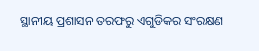ସ୍ଥାନୀୟ ପ୍ରଶାସନ ତରଫରୁ ଏଗୁଡିକର ସଂରକ୍ଷଣ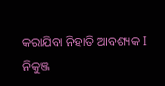କରାଯିବା ନିହାତି ଆବଶ୍ୟକ I
ନିକୁଞ୍ଜ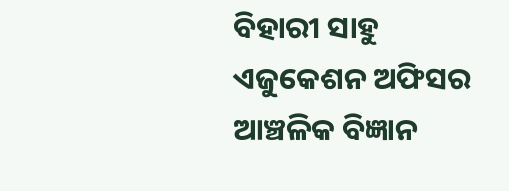ବିହାରୀ ସାହୁ
ଏଜୁକେଶନ ଅଫିସର
ଆଞ୍ଚଳିକ ବିଜ୍ଞାନ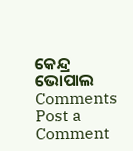କେନ୍ଦ୍ର
ଭୋପାଲ
Comments
Post a Comment